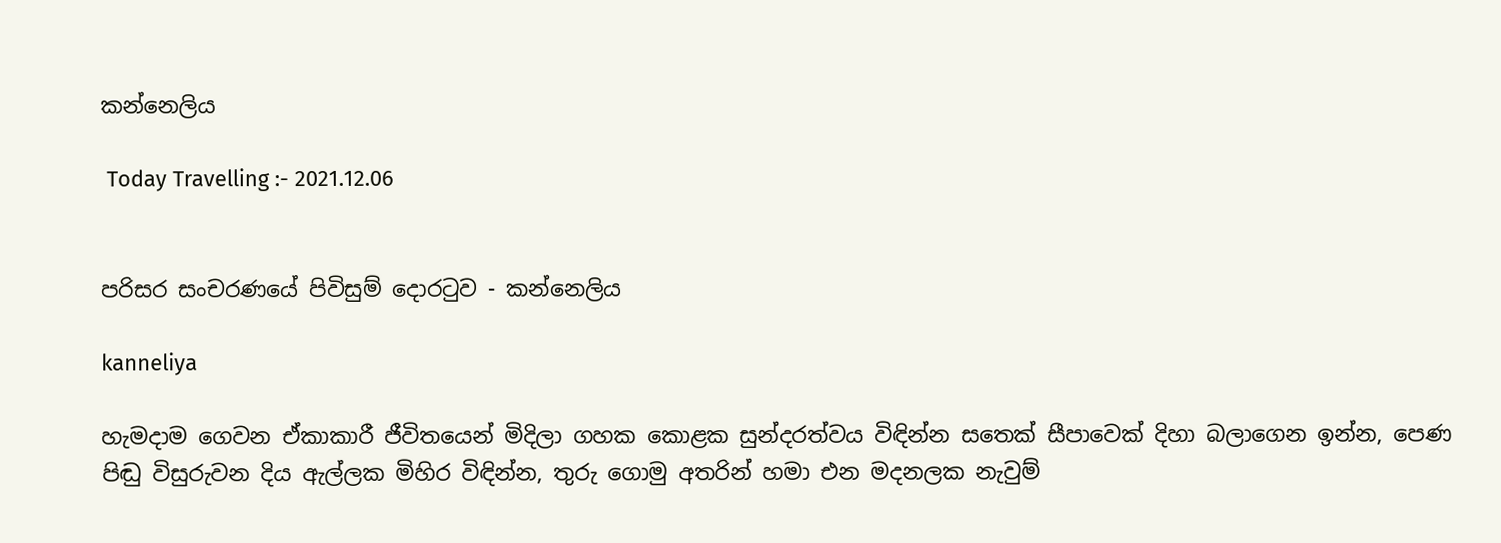කන්නෙලිය

 Today Travelling :- 2021.12.06


පරිසර සංචරණයේ පිවිසුම් දොරටුව - කන්නෙලිය

kanneliya

හැමදාම ගෙවන ඒකාකාරී ජීවිතයෙන් මිදිලා ගහක කොළක සුන්දරත්වය විඳින්න සතෙක් සීපාවෙක් දිහා බලාගෙන ඉන්න, පෙණ පිඬු විසුරුවන දිය ඇල්ලක මිහිර විඳින්න, තුරු ගොමු අතරින් හමා එන මදනලක නැවුම්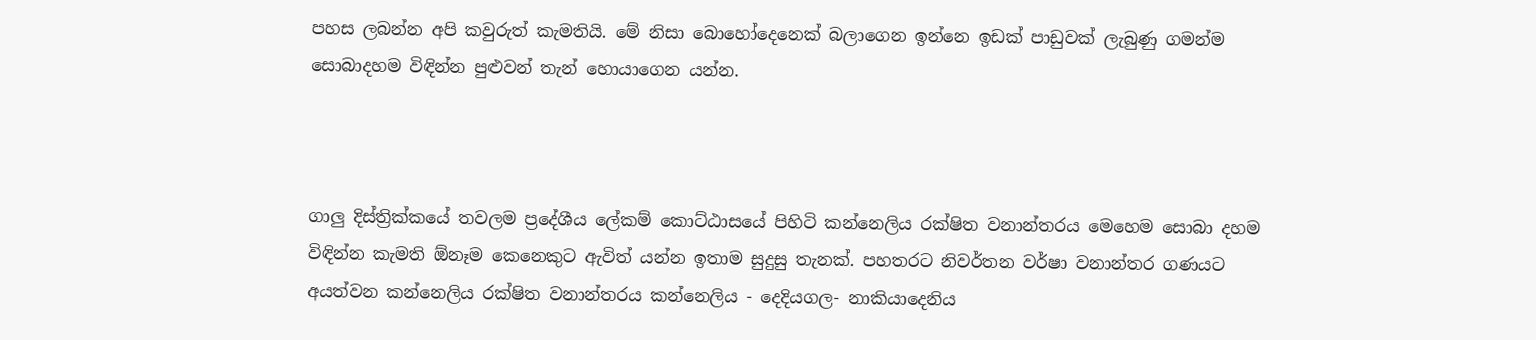පහස ලබන්න අපි කවුරුත් කැමතියි. මේ නිසා බොහෝදෙනෙක් බලාගෙන ඉන්නෙ ඉඩක් පාඩුවක් ලැබුණු ගමන්ම සොබාදහම විඳින්න පුළුවන් තැන් හොයාගෙන යන්න.



ගාලු දිස්ත්‍රික්කයේ තවලම ප්‍රදේශීය ලේකම් කොට්ඨාසයේ පිහිටි කන්නෙලිය රක්ෂිත වනාන්තරය මෙහෙම සොබා දහම විඳින්න කැමති ඕනෑම කෙනෙකුට ඇවිත් යන්න ඉතාම සුදුසු තැනක්. පහතරට නිවර්තන වර්ෂා වනාන්තර ගණයට අයත්වන කන්නෙලිය රක්ෂිත වනාන්තරය කන්නෙලිය - දෙදියගල- නාකියාදෙනිය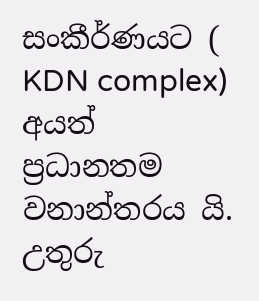සංකීර්ණයට ( KDN complex) අයත් ප්‍රධානතම වනාන්තරය යි. උතුරු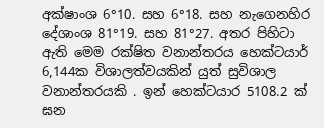අක්ෂාංශ 6°10. සහ 6°18. සහ නැගෙනහිර දේශාංශ 81°19. සහ 81°27. අතර පිහිටා ඇති මෙම රක්ෂිත වනාන්තරය හෙක්ටයාර් 6,144ක විශාලත්වයකින් යුත් සුවිශාල වනාන්තරයකි . ඉන් හෙක්ටයාර 5108.2 ක් ඝන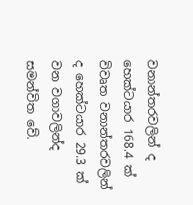වනාන්තරවලින් ද හෙක්ටයාර 168.4 ක් විවෘත වනාන්තරවලින් ද හෙක්ටයාර 29.3 ක් වන වගාවලින්ද සමන්විත වේ.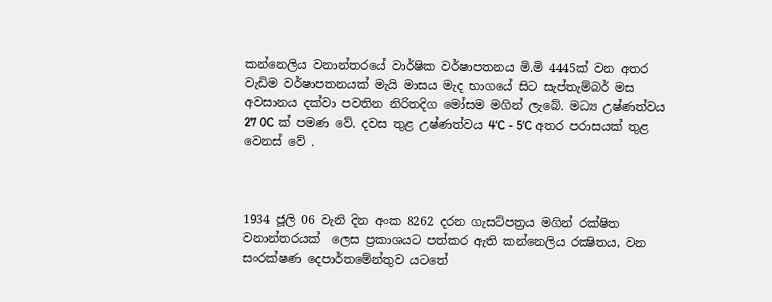කන්නෙලිය වනාන්තරයේ වාර්ෂික වර්ෂාපතනය මි.මි 4445ක් වන අතර වැඩිම වර්ෂාපතනයක් මැයි මාසය මැද භාගයේ සිට සැප්තැම්බර් මස අවසානය දක්වා පවතින නිරිතදිග මෝසම මගින් ලැබේ. මධ්‍ය උෂ්ණත්වය 27 0C ක් පමණ වේ. දවස තුළ උෂ්ණත්වය 4‘C - 5‘C අතර පරාසයක් තුළ වෙනස් වේ .



1934 ජූලි 06 වැනි දින අංක 8262 දරන ගැසට්පත්‍රය මගින් රක්ෂිත වනාන්තරයක් ‌ ලෙස ප්‍රකාශයට පත්කර ඇති කන්නෙලිය රක්‍ෂිතය, වන සංරක්‌ෂණ දෙපාර්තමේන්තුව යටතේ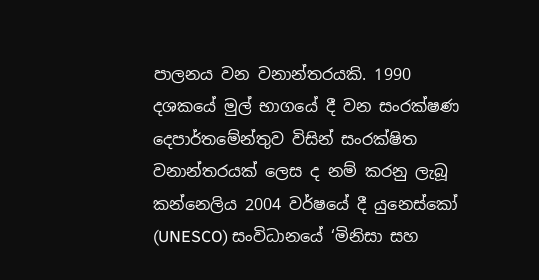පාලනය වන වනාන්තරයකි. 1990 දශකයේ මුල් භාගයේ දී වන සංරක්ෂණ දෙපාර්තමේන්තුව විසින් සංරක්ෂිත වනාන්තරයක් ලෙස ද නම් කරනු ලැබූ කන්නෙලිය 2004 වර්ෂයේ දී යුනෙස්කෝ (UNESCO) සංවිධානයේ ‘මිනිසා සහ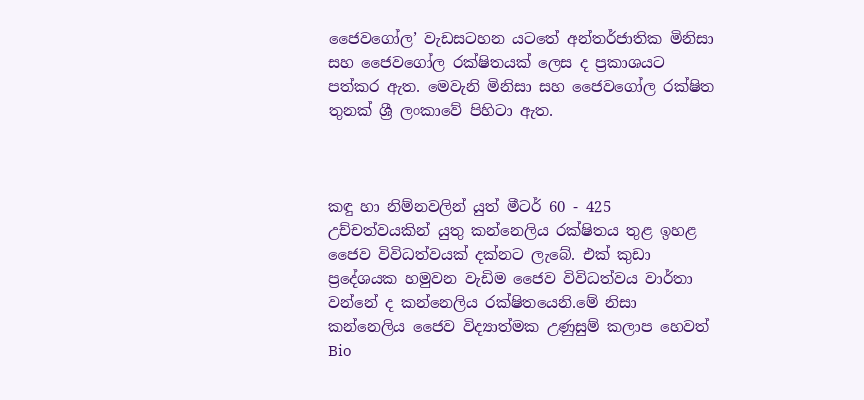ජෛවගෝල’ වැඩසටහන යටතේ අන්තර්ජාතික මිනිසා සහ ජෛවගෝල රක්ෂිතයක් ලෙස ද ප්‍රකාශයට පත්කර ඇත. මෙවැනි මිනිසා සහ ජෛවගෝල රක්ෂිත තුනක් ශ්‍රී ලංකාවේ පිහිටා ඇත.



කඳු හා නිම්නවලින් යුත් මීටර් 60 - 425 උච්චත්වයකින් යුතු කන්නෙලිය රක්ෂිතය තුළ ඉහළ ජෛව විවිධත්වයක් දක්නට ලැබේ. එක් කුඩා ප්‍රදේශයක හමුවන වැඩිම ජෛව විවිධත්වය වාර්තා වන්නේ ද කන්නෙලිය රක්ෂිතයෙනි.මේ නිසා කන්නෙලිය ජෛව විද්‍යාත්මක උණුසුම් කලාප හෙවත් Bio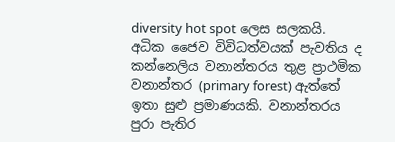diversity hot spot ලෙස සලකයි. අධික ජෛව විවිධත්වයක් පැවතිය ද කන්නෙලිය වනාන්තරය තුළ ප්‍රාථමික වනාන්තර (primary forest) ඇත්තේ ඉතා සුළු ප්‍රමාණයකි. වනාන්තරය පුරා පැතිර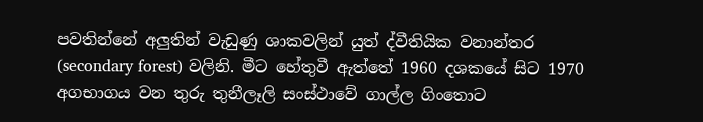පවතින්නේ අලුතින් වැඩුණු ශාකවලින් යුත් ද්වීතියික වනාන්තර (secondary forest) වලිනි. මීට හේතුවී ඇත්තේ 1960 දශකයේ සිට 1970 අගභාගය වන තුරු තුනීලෑලි සංස්ථාවේ ගාල්ල ගිංතොට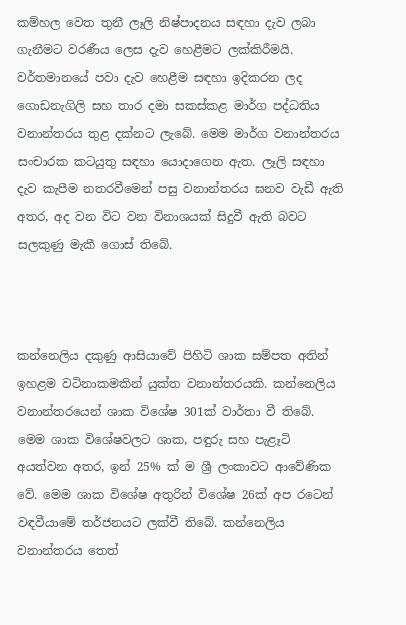කම්හල වෙත තුනී ලෑලි නිෂ්පාදනය සඳහා දැව ලබා ගැනීමට වරණීය ලෙස දැව හෙළීමට ලක්කිරීමයි. වර්තමානයේ පවා දැව හෙළීම සඳහා ඉදිකරන ලද ගොඩනැගිලි සහ තාර දමා සකස්කළ මාර්ග පද්ධතිය වනාන්තරය තුළ දක්නට ලැබේ. මෙම මාර්ග වනාන්තරය සංචාරක කටයුතු සඳහා යොදාගෙන ඇත. ලෑලි සඳහා දැව කැපීම නතරවීමෙන් පසු වනාන්තරය ඝනව වැඩී ඇති අතර, අද වන විට වන විනාශයක් සිදුවී ඇති බවට සලකුණු මැකී ගොස් තිබේ.



කන්නෙලිය දකුණු ආසියාවේ පිහිටි ශාක සම්පත අතින් ඉහළම වටිනාකමකින් යුක්ත වනාන්තරයකි. කන්නෙලිය වනාන්තරයෙන් ශාක විශේෂ 301ක් වාර්තා වී තිබේ. මෙම ශාක විශේෂවලට ශාක, පඳුරු සහ පැළෑටි අයත්වන අතර, ඉන් 25% ක් ම ශ්‍රී ලංකාවට ආවේණික වේ. මෙම ශාක විශේෂ අතුරින් විශේෂ 26ක් අප රටෙන් වඳවීයාමේ තර්ජනයට ලක්වී තිබේ. කන්නෙලිය වනාන්තරය තෙත්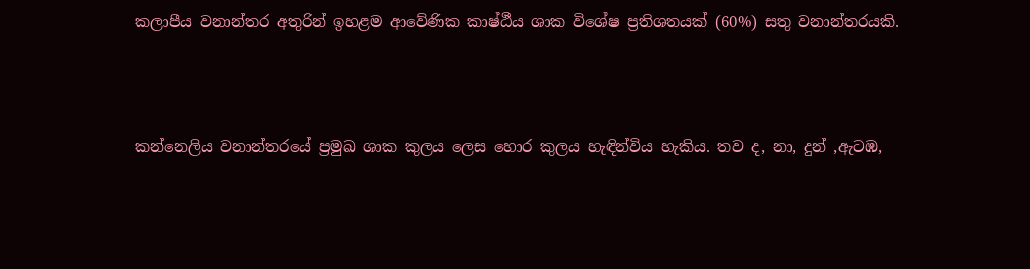කලාපීය වනාන්තර අතුරින් ඉහළම ආවේණික කාෂ්ඨීය ශාක විශේෂ ප්‍රතිශතයක් (60%) සතු වනාන්තරයකි.



කන්නෙලිය වනාන්තරයේ ප්‍රමුඛ ශාක කුලය ලෙස හොර කුලය හැඳින්විය හැකිය. තව ද, නා, දුන් ,ඇටඹ,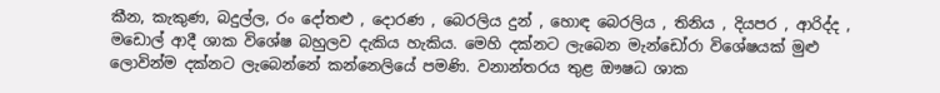කීන, කැකුණ, බදුල්ල, රං දෝතළු , දොරණ , බෙරලිය දුන් , හොඳ බෙරලිය , තිනිය , දියපර , ආරිද්ද , මඩොල් ආදී ශාක විශේෂ බහුලව දැකිය හැකිය. මෙහි දක්නට ලැබෙන මැන්ඩෝරා විශේෂයක් මුළු ලොවින්ම දක්නට ලැබෙන්නේ කන්නෙලියේ පමණි. වනාන්තරය තුළ ඖෂධ ශාක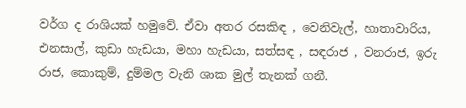වර්ග ද රාශියක් හමුවේ. ඒවා අතර රසකිඳ , වෙනිවැල්, හාතාවාරිය, එනසාල්, කුඩා හැඩයා, මහා හැඩයා, සත්සඳ , සඳරාජ , වනරාජ, ඉරු රාජ, කොකුම්, දුම්මල වැනි ශාක මුල් තැනක් ගනී.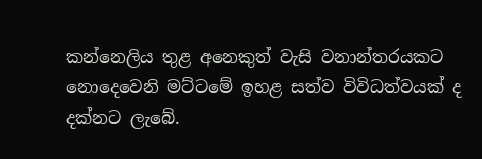කන්නෙලිය තුළ අනෙකුත් වැසි වනාන්තරයකට නොදෙවෙනි මට්ටමේ ඉහළ සත්ව විවිධත්වයක් ද දක්නට ලැබේ.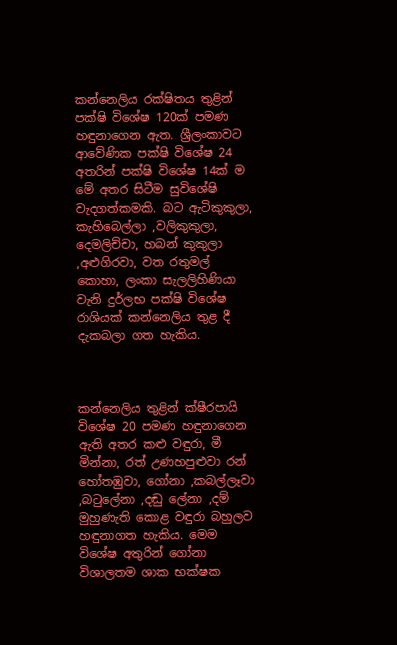කන්නෙලිය රක්ෂිතය තුළින් පක්ෂි විශේෂ 120ක් පමණ හඳුනාගෙන ඇත. ශ්‍රීලංකාවට ආවේණික පක්ෂි විශේෂ 24 අතරින් පක්ෂි විශේෂ 14ක් ම මේ අතර සිටීම සුවිශේෂි වැදගත්කමකි. බට ඇටිකුකුලා, කැහිබෙල්ලා ,වලිකුකුලා, දෙමලිච්චා, හබන් කුකුලා ,අළුගිරවා, වත රතුමල් කොහා, ලංකා සැලලිහිණියා වැනි දුර්ලභ පක්ෂි විශේෂ රාශියක් කන්නෙලිය තුළ දී දැකබලා ගත හැකිය.



කන්නෙලිය තුළින් ක්ෂීරපායි විශේෂ 20 පමණ හඳුනාගෙන ඇති අතර කළු වඳුරා, මී මින්නා, රත් උණහපුළුවා රන් හෝතඹුවා, ගෝනා ,කබල්ලෑවා ,බටුලේනා ,දඬු ලේනා ,දම් මුහුණැති කොළ වඳුරා බහුලව හඳුනාගත හැකිය. මෙම විශේෂ අතුරින් ගෝනා විශාලතම ශාක භක්ෂක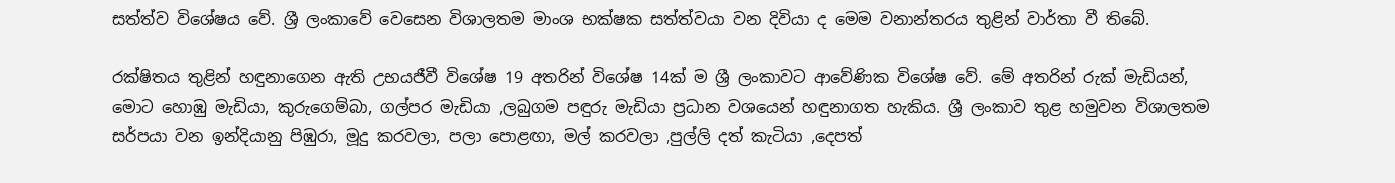සත්ත්ව විශේෂය වේ. ශ්‍රී ලංකාවේ වෙසෙන විශාලතම මාංශ භක්ෂක සත්ත්වයා වන දිවියා ද මෙම වනාන්තරය තුළින් වාර්තා වී තිබේ.

රක්ෂිතය තුළින් හඳුනාගෙන ඇති උභයජීවී විශේෂ 19 අතරින් විශේෂ 14ක් ම ශ්‍රී ලංකාවට ආවේණික විශේෂ වේ. මේ අතරින් රුක් මැඩියන්, මොට හොඹු මැඩියා, කුරුගෙම්බා, ගල්පර මැඩියා ,ලබුගම පඳුරු මැඩියා ප්‍රධාන වශයෙන් හඳුනාගත හැකිය. ශ්‍රී ලංකාව තුළ හමුවන විශාලතම සර්පයා වන ඉන්දියානු පිඹුරා, මූදු කරවලා, පලා පොළඟා, මල් කරවලා ,පුල්ලි දත් කැටියා ,දෙපත්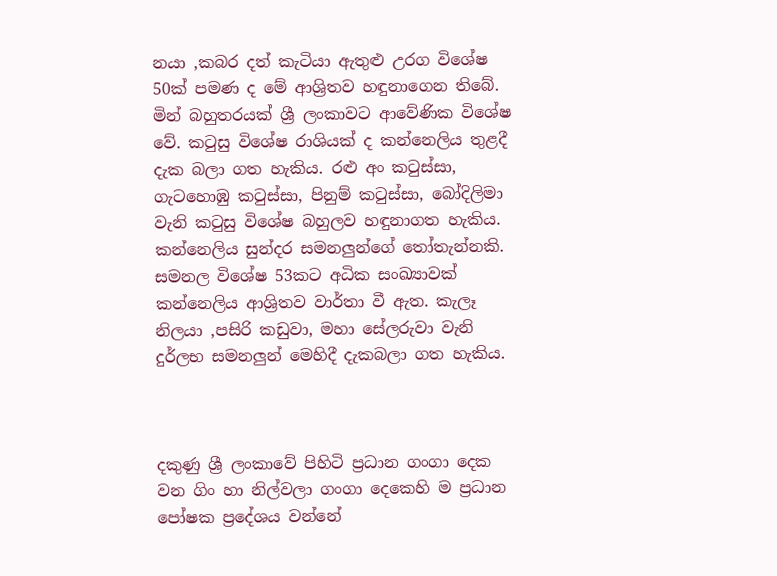නයා ,කබර දත් කැටියා ඇතුළු උරග විශේෂ 50ක් පමණ ද මේ ආශ්‍රිතව හඳුනාගෙන තිබේ. මින් බහුතරයක් ශ්‍රී ලංකාවට ආවේණික විශේෂ වේ. කටුසු විශේෂ රාශියක් ද කන්නෙලිය තුළදී දැක බලා ගත හැකිය. රළු අං කටුස්සා, ගැටහොඹු කටුස්සා, පිනුම් කටුස්සා, බෝදිලිමා වැනි කටුසු විශේෂ බහුලව හඳුනාගත හැකිය. කන්නෙලිය සුන්දර සමනලුන්ගේ තෝතැන්නකි. සමනල විශේෂ 53කට අධික සංඛ්‍යාවක් කන්නෙලිය ආශ්‍රිතව වාර්තා වී ඇත. කැලෑ නිලයා ,පසිරි කඩුවා, මහා සේලරුවා වැනි දුර්ලභ සමනලුන් මෙහිදී දැකබලා ගත හැකිය.



දකුණු ශ්‍රී ලංකාවේ පිහිටි ප්‍රධාන ගංගා දෙක වන ගිං හා නිල්වලා ගංගා දෙකෙහි ම ප්‍රධාන පෝෂක ප්‍රදේශය වන්නේ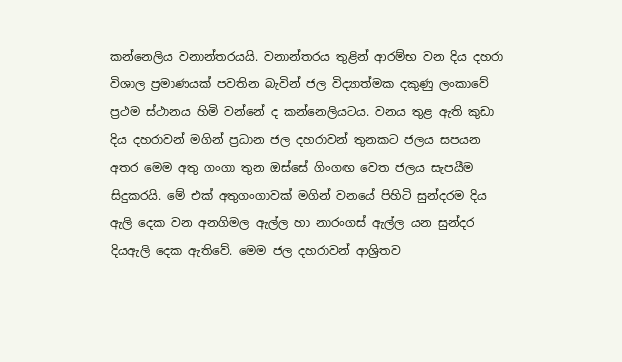කන්නෙලිය වනාන්තරයයි. වනාන්තරය තුළින් ආරම්භ වන දිය දහරා විශාල ප්‍රමාණයක් පවතින බැවින් ජල විද්‍යාත්මක දකුණු ලංකාවේ ප්‍රථම ස්ථානය හිමි වන්නේ ද කන්නෙලියටය. වනය තුළ ඇති කුඩා දිය දහරාවන් මගින් ප්‍රධාන ජල දහරාවන් තුනකට ජලය සපයන අතර මෙම අතු ගංගා තුන ඔස්සේ ගිංගඟ වෙත ජලය සැපයීම සිදුකරයි. මේ එක් අතුගංගාවක් මගින් වනයේ පිහිටි සුන්දරම දිය ඇලි දෙක වන අනගිමල ඇල්ල හා නාරංගස් ඇල්ල යන සුන්දර දියඇලි දෙක ඇතිවේ. මෙම ජල දහරාවන් ආශ්‍රිතව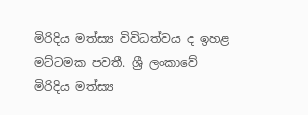මිරිදිය මත්ස්‍ය විවිධත්වය ද ඉහළ මට්ටමක පවතී. ශ්‍රී ලංකාවේ මිරිදිය මත්ස්‍ය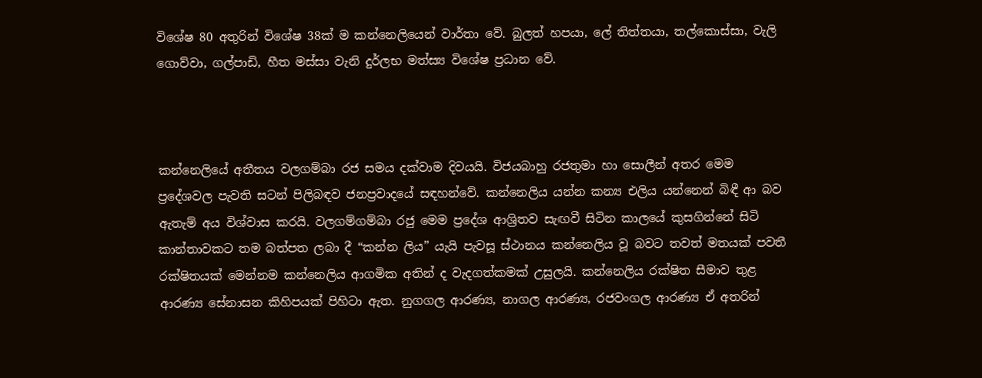විශේෂ 80 අතුරින් විශේෂ 38ක් ම කන්නෙලියෙන් වාර්තා වේ. බුලත් හපයා, ලේ තිත්තයා, තල්කොස්සා, වැලි ගොව්වා, ගල්පාඩි, හීත මස්සා වැනි දුර්ලභ මත්ස්‍ය විශේෂ ප්‍රධාන වේ.



කන්නෙලියේ අතීතය වලගම්බා රජ සමය දක්වාම දිවයයි. විජයබාහු රජතුමා හා සොලීන් අතර මෙම ප්‍රදේශවල පැවති සටන් පිලිබඳව ජනප්‍රවාදයේ සඳහන්වේ. කන්නෙලිය යන්න කන්‍ය එලිය යන්නෙන් බිඳී ආ බව ඇතැම් අය විශ්වාස කරයි. වලගම්ගම්බා රජු මෙම ප්‍රදේශ ආශ්‍රිතව සැඟවී සිටින කාලයේ කුසගින්නේ සිටි කාන්තාවකට තම බත්පත ලබා දී “කන්න ලිය” යැයි පැවසූ ස්ථානය කන්නෙලිය වූ බවට තවත් මතයක් පවතී රක්ෂිතයක් මෙන්නම කන්නෙලිය ආගමික අතින් ද වැදගත්කමක් උසුලයි. කන්නෙලිය රක්ෂිත සීමාව තුළ ආරණ්‍ය සේනාසන කිහිපයක් පිහිටා ඇත. නුගගල ආරණ්‍ය, නාගල ආරණ්‍ය, රජවංගල ආරණ්‍ය ඒ අතරින්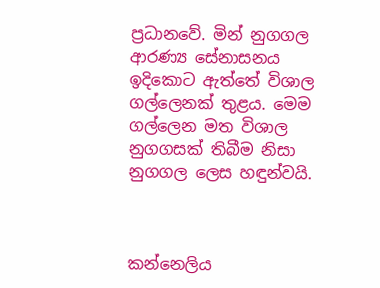ප්‍රධානවේ. මින් නුගගල ආරණ්‍ය සේනාසනය ඉදිකොට ඇත්තේ විශාල ගල්ලෙනක් තුළය. මෙම ගල්ලෙන මත විශාල නුගගසක් තිබීම නිසා නුගගල ලෙස හඳුන්වයි.



කන්නෙලිය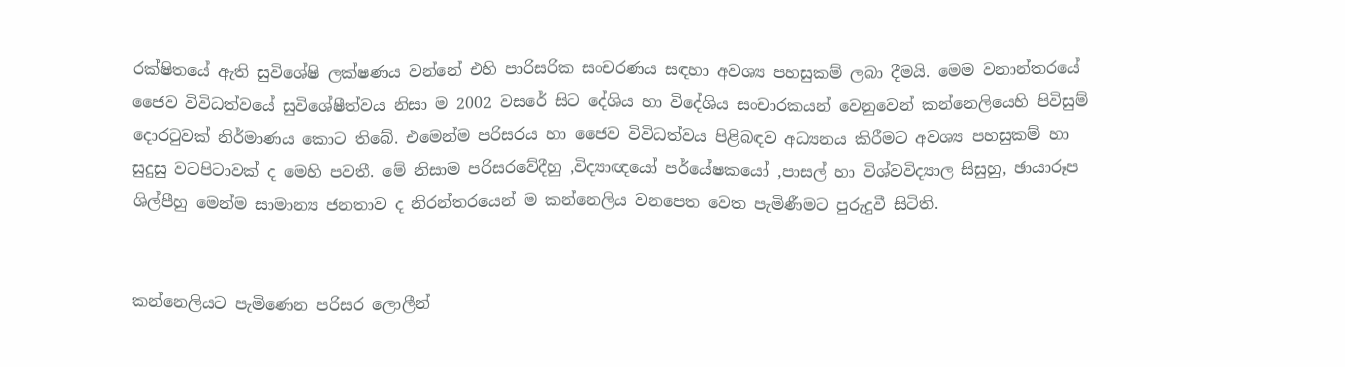රක්ෂිතයේ ඇති සුවිශේෂි ලක්ෂණය වන්නේ එහි පාරිසරික සංචරණය සඳහා අවශ්‍ය පහසුකම් ලබා දීමයි. මෙම වනාන්තරයේ ජෛව විවිධත්වයේ සුවිශේෂීත්වය නිසා ම 2002 වසරේ සිට දේශිය හා විදේශිය සංචාරකයන් වෙනුවෙන් කන්නෙලියෙහි පිවිසුම් දොරටුවක් නිර්මාණය කොට තිබේ. එමෙන්ම පරිසරය හා ජෛව විවිධත්වය පිළිබඳව අධ්‍යනය කිරීමට අවශ්‍ය පහසුකම් හා සුදුසු වටපිටාවක් ද මෙහි පවතී. මේ නිසාම පරිසරවේදීහු ,විද්‍යාඥයෝ පර්යේෂකයෝ ,පාසල් හා විශ්වවිද්‍යාල සිසුහු, ඡායාරූප ශිල්පීහු මෙන්ම සාමාන්‍ය ජනතාව ද නිරන්තරයෙන් ම කන්නෙලිය වනපෙත වෙත පැමිණීමට පුරුදුවී සිටිති.


කන්නෙලියට පැමිණෙන පරිසර ලොලීන්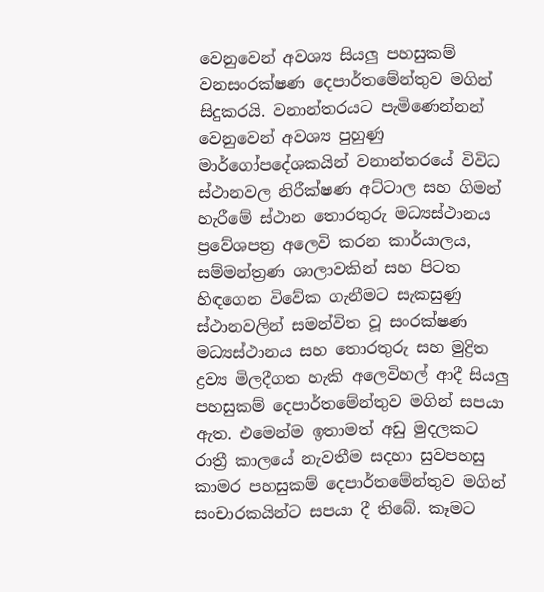වෙනුවෙන් අවශ්‍ය සියලු පහසුකම් වනසංරක්ෂණ දෙපාර්තමේන්තුව මගින් සිදුකරයි. වනාන්තරයට පැමිණෙන්නන් වෙනුවෙන් අවශ්‍ය පුහුණු මාර්ගෝපදේශකයින් වනාන්තරයේ විවිධ ස්ථානවල නිරීක්ෂණ අට්ටාල සහ ගිමන් හැරීමේ ස්ථාන තොරතුරු මධ්‍යස්ථානය ප්‍රවේශපත්‍ර අලෙවි කරන කාර්යාලය, සම්මන්ත්‍රණ ශාලාවකින් සහ පිටත හිඳගෙන විවේක ගැනීමට සැකසුණු ස්ථානවලින් සමන්විත වූ සංරක්ෂණ මධ්‍යස්ථානය සහ තොරතුරු සහ මුද්‍රිත ද්‍රව්‍ය මිලදීගත හැකි අලෙවිහල් ආදී සියලු පහසුකම් දෙපාර්තමේන්තුව මගින් සපයා ඇත. එමෙන්ම ඉතාමත් අඩු මුදලකට රාත්‍රී කාලයේ නැවතීම සදහා සුවපහසු කාමර පහසුකම් දෙපාර්තමේන්තුව මගින් සංචාරකයින්ට සපයා දී තිබේ. කෑමට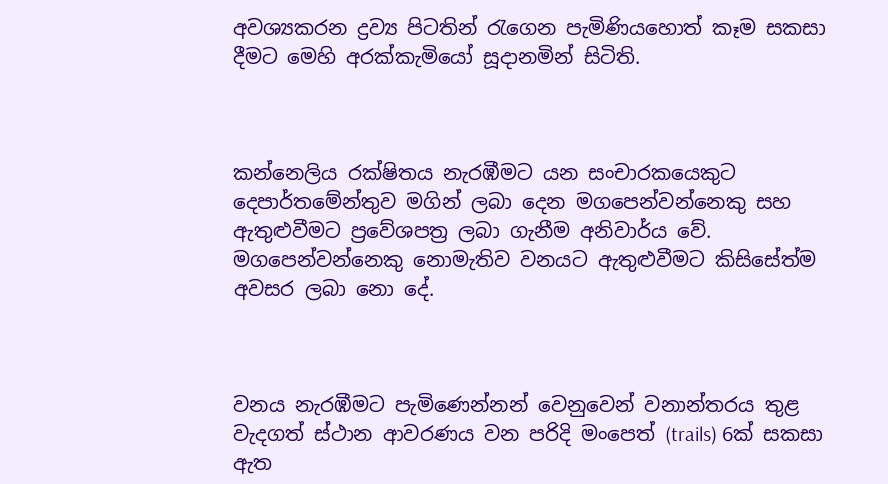අවශ්‍යකරන ද්‍රව්‍ය පිටතින් රැගෙන පැමිණියහොත් කෑම සකසා දීමට මෙහි අරක්කැමියෝ සූදානමින් සිටිති.



කන්නෙලිය රක්ෂිතය නැරඹීමට යන සංචාරකයෙකුට දෙපාර්තමේන්තුව මගින් ලබා දෙන මගපෙන්වන්නෙකු සහ ඇතුළුවීමට ප්‍රවේශපත්‍ර ලබා ගැනීම අනිවාර්ය වේ. මගපෙන්වන්නෙකු නොමැතිව වනයට ඇතුළුවීමට කිසිසේත්ම අවසර ලබා නො දේ.



වනය නැරඹීමට පැමිණෙන්නන් වෙනුවෙන් වනාන්තරය තුළ වැදගත් ස්ථාන ආවරණය වන පරිදි මංපෙත් (trails) 6ක් සකසා ඇත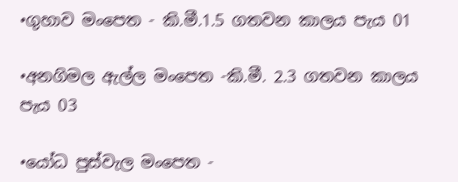•ගුහාව මංපෙත - කි.මී.1.5 ගතවන කාලය පැය 01

•අනගිමල ඇල්ල මංපෙත -කි.මී. 2.3 ගතවන කාලය පැය 03

•යෝධ පුස්වැල මංපෙත -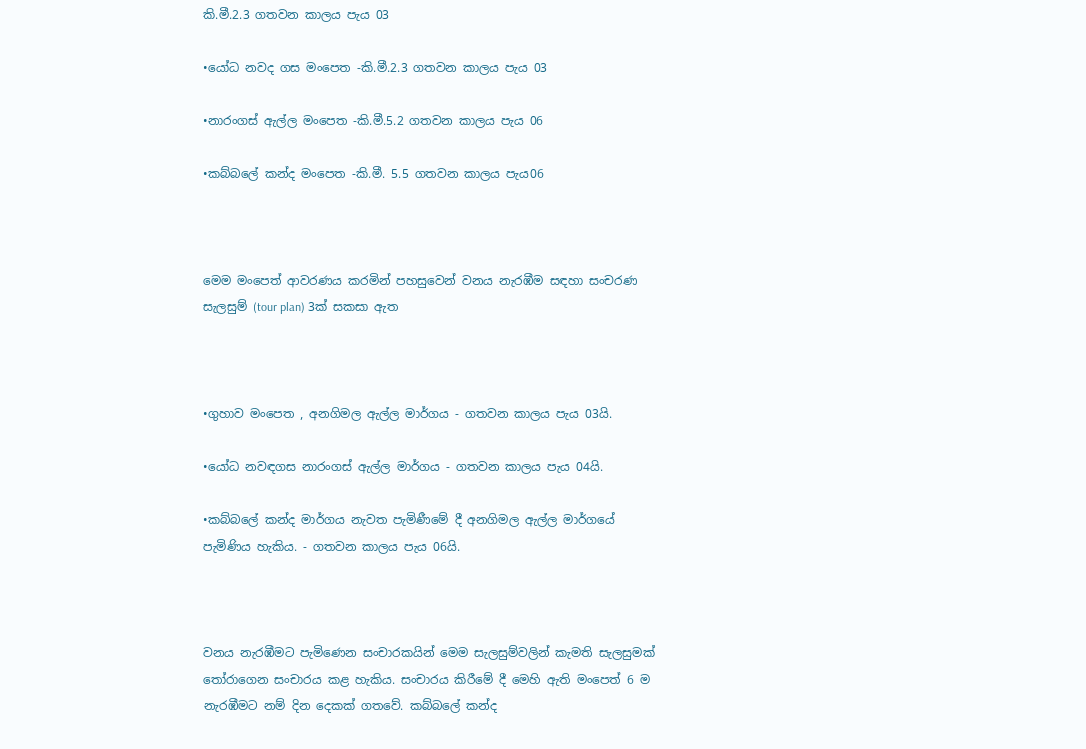කි.මී.2.3 ගතවන කාලය පැය 03

•යෝධ නවද ගස මංපෙත -කි.මී.2.3 ගතවන කාලය පැය 03

•නාරංගස් ඇල්ල මංපෙත -කි.මී.5.2 ගතවන කාලය පැය 06

•කබ්බලේ කන්ද මංපෙත -කි.මී. 5.5 ගතවන කාලය පැය06



මෙම මංපෙත් ආවරණය කරමින් පහසුවෙන් වනය නැරඹීම සඳහා සංචරණ සැලසුම් (tour plan) 3ක් සකසා ඇත



•ගුහාව මංපෙත , අනගිමල ඇල්ල මාර්ගය - ගතවන කාලය පැය 03යි.

•යෝධ නවඳගස නාරංගස් ඇල්ල මාර්ගය - ගතවන කාලය පැය 04යි.

•කබ්බලේ කන්ද මාර්ගය නැවත පැමිණීමේ දී අනගිමල ඇල්ල මාර්ගයේ පැමිණිය හැකිය. - ගතවන කාලය පැය 06යි.



වනය නැරඹීමට පැමිණෙන සංචාරකයින් මෙම සැලසුම්වලින් කැමති සැලසුමක් තෝරාගෙන සංචාරය කළ හැකිය. සංචාරය කිරීමේ දී මෙහි ඇති මංපෙත් 6 ම නැරඹීමට නම් දින දෙකක් ගතවේ. කබ්බලේ කන්ද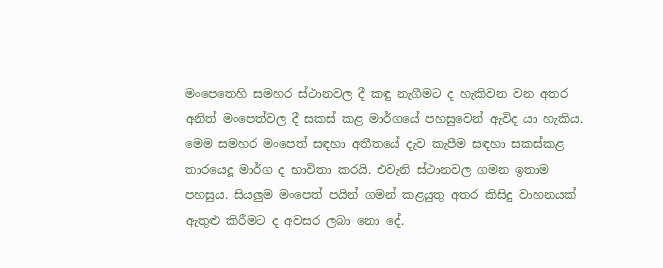මංපෙතෙහි සමහර ස්ථානවල දී කඳු නැගීමට ද හැකිවන වන අතර අනිත් මංපෙත්වල දී සකස් කළ මාර්ගයේ පහසුවෙන් ඇවිද යා හැකිය. මෙම සමහර මංපෙත් සඳහා අතීතයේ දැව කැපීම සඳහා සකස්කළ තාරයෙදූ මාර්ග ද භාවිතා කරයි. එවැනි ස්ථානවල ගමන ඉතාම පහසුය. සියලුම මංපෙත් පයින් ගමන් කළයුතු අතර කිසිදු වාහනයක් ඇතුළු කිරීමට ද අවසර ලබා නො දේ.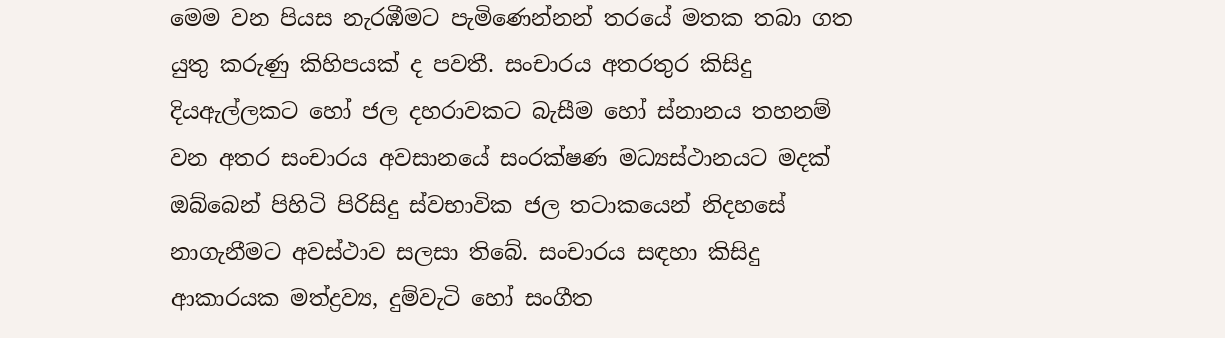මෙම වන පියස නැරඹීමට පැමිණෙන්නන් තරයේ මතක තබා ගත යුතු කරුණු කිහිපයක් ද පවතී. සංචාරය අතරතුර කිසිදු දියඇල්ලකට හෝ ජල දහරාවකට බැසීම හෝ ස්නානය තහනම් වන අතර සංචාරය අවසානයේ සංරක්ෂණ මධ්‍යස්ථානයට මදක් ඔබ්බෙන් පිහිටි පිරිසිදු ස්වභාවික ජල තටාකයෙන් නිදහසේ නාගැනීමට අවස්ථාව සලසා තිබේ. සංචාරය සඳහා කිසිදු ආකාරයක මත්ද්‍රව්‍ය, දුම්වැටි හෝ සංගීත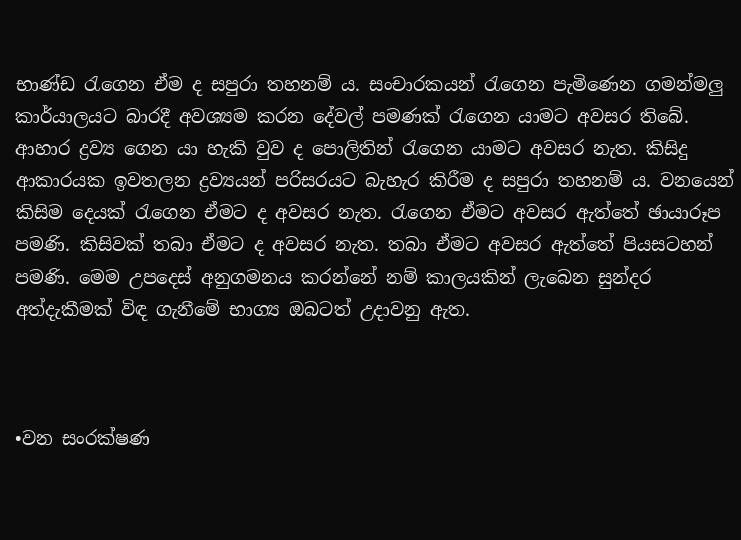භාණ්ඩ රැගෙන ඒම ද සපුරා තහනම් ය. සංචාරකයන් රැගෙන පැමිණෙන ගමන්මලු කාර්යාලයට බාරදී අවශ්‍යම කරන දේවල් පමණක් රැගෙන යාමට අවසර තිබේ. ආහාර ද්‍රව්‍ය ගෙන යා හැකි වුව ද පොලිතින් රැගෙන යාමට අවසර නැත. කිසිදු ආකාරයක ඉවතලන ද්‍රව්‍යයන් පරිසරයට බැහැර කිරීම ද සපුරා තහනම් ය. වනයෙන් කිසිම දෙයක් රැගෙන ඒමට ද අවසර නැත. රැගෙන ඒමට අවසර ඇත්තේ ඡායාරූප පමණි. කිසිවක් තබා ඒමට ද අවසර නැත. තබා ඒමට අවසර ඇත්තේ පියසටහන් පමණි. මෙම උපදෙස් අනුගමනය කරන්නේ නම් කාලයකින් ලැබෙන සුන්දර අත්දැකීමක් විඳ ගැනීමේ භාග්‍ය ඔබටත් උදාවනු ඇත.



•වන සංරක්ෂණ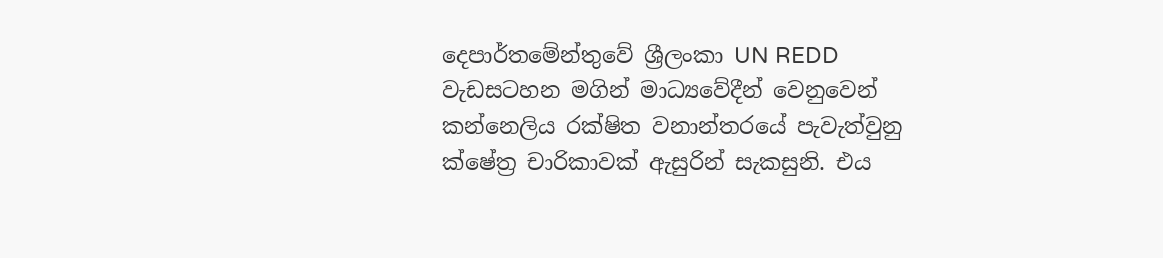දෙපාර්තමේන්තුවේ ශ්‍රීලංකා UN REDD වැඩසටහන මගින් මාධ්‍යවේදීන් වෙනුවෙන් කන්නෙලිය රක්ෂිත වනාන්තරයේ පැවැත්වුනු ක්ෂේත්‍ර චාරිකාවක් ඇසුරින් සැකසුනි. එය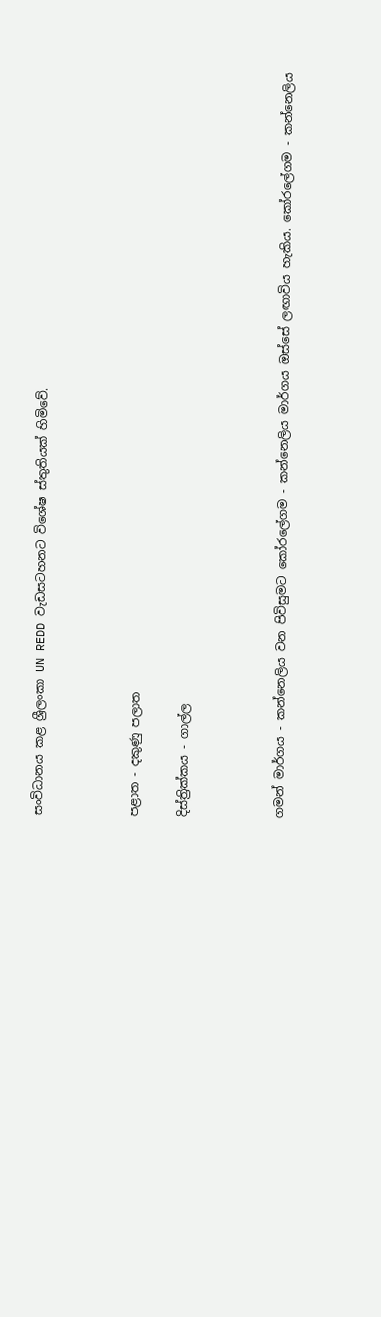සංවිධානය කළ ශ්‍රීලංකා UN REDD වැඩසටහනට විශේෂ ස්තුතියක් හිමිවේ.



පළාත - දකුණු පලාත

දිස්ත්‍රික්කය - ගාල්ල



ගමන් මාර්ගය - කන්නෙලිය වන පිවිසුමට කෝරලේගම - කන්නෙලිය මාර්ගය ඔස්සේ ලඟාවිය හැකිය. කෝරලේගම - කන්නෙලිය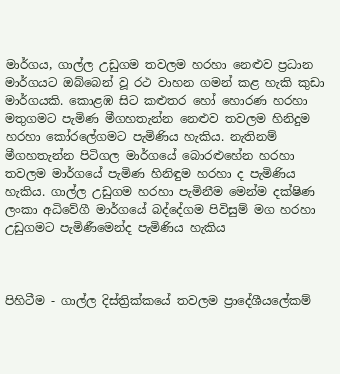මාර්ගය, ගාල්ල උඩුගම තවලම හරහා නෙළුව ප්‍රධාන මාර්ගයට ඔබ්බෙන් වූ රථ වාහන ගමන් කළ හැකි කුඩා මාර්ගයකි. කොළඹ සිට කළුතර හෝ හොරණ හරහා මතුගමට පැමිණ මීගහතැන්න නෙළුව තවලම හිනිදුම හරහා කෝරලේගමට පැමිණිය හැකිය. නැතිනම් මීගහතැන්න පිටිගල මාර්ගයේ බොරළුහේන හරහා තවලම මාර්ගයේ පැමිණ හිනිඳුම හරහා ද පැමිණිය හැකිය. ගාල්ල උඩුගම හරහා පැමිනීම මෙන්ම දක්ෂිණ ලංකා අධිවේගී මාර්ගයේ බද්දේගම පිවිසුම් මග හරහා උඩුගමට පැමිණීමෙන්ද පැමිණිය හැකිය



පිහිටීම - ගාල්ල දිස්ත්‍රික්කයේ තවලම ප්‍රාදේශීයලේකම්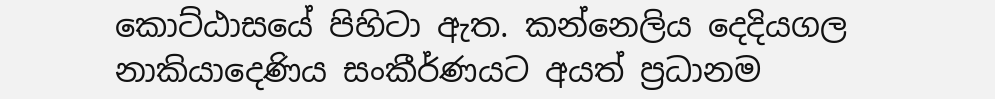කොට්ඨාසයේ පිහිටා ඇත. කන්නෙලිය දෙදියගල නාකියාදෙණිය සංකීර්ණයට අයත් ප්‍රධානම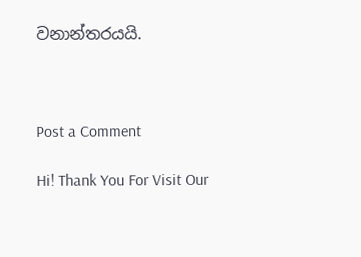වනාන්තරයයි.



Post a Comment

Hi! Thank You For Visit Our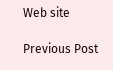Web site

Previous Post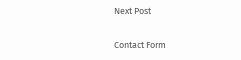Next Post

Contact Form